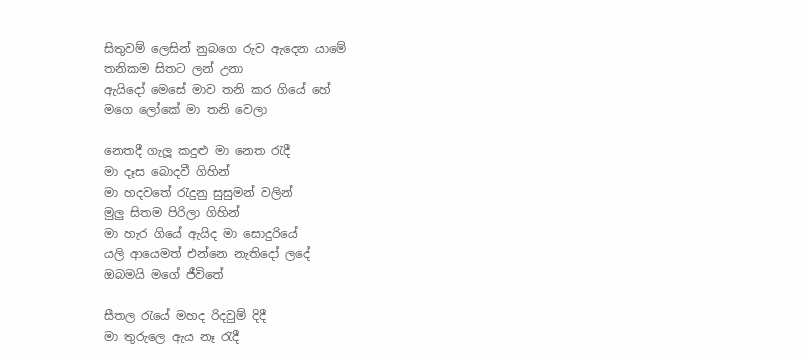සිතුවම් ලෙසින් නුබගෙ රුව ඇදෙන යාමේ
තනිකම සිතට ලන් උනා
ඇයිදෝ මෙසේ මාව තනි කර ගියේ හේ
මගෙ ලෝකේ මා තනි වෙලා

නෙතදී ගැලූ කදුළු මා නෙත රැදී
මා දෑස බොදවී ගිහින්
මා හදවතේ රැදුනු සුසුමන් වලින්
මුලු සිතම පිරිලා ගිහින්
මා හැර ගියේ ඇයිද මා සොදුරියේ
යලි ආයෙමත් එන්නෙ නැතිදෝ ලදේ
ඔබමයි මගේ ජීවිතේ

සීතල රැයේ මහද රිදවුම් දිදී
මා තුරුලෙ ඇය නෑ රැදී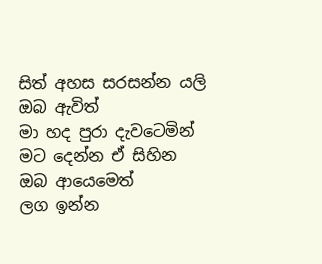සිත් අහස සරසන්න යලි ඔබ ඇවිත්
මා හද පුරා දැවටෙමින්
මට දෙන්න ඒ සිහින
ඔබ ආයෙමෙත්
ලග ඉන්න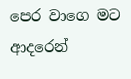පෙර වාගෙ මට ආදරෙන්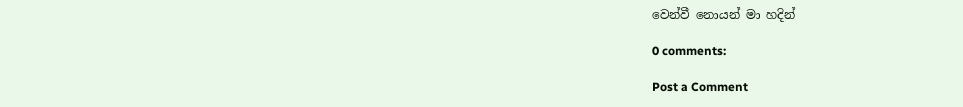වෙන්වී නොයන් මා හදින්

0 comments:

Post a Comment